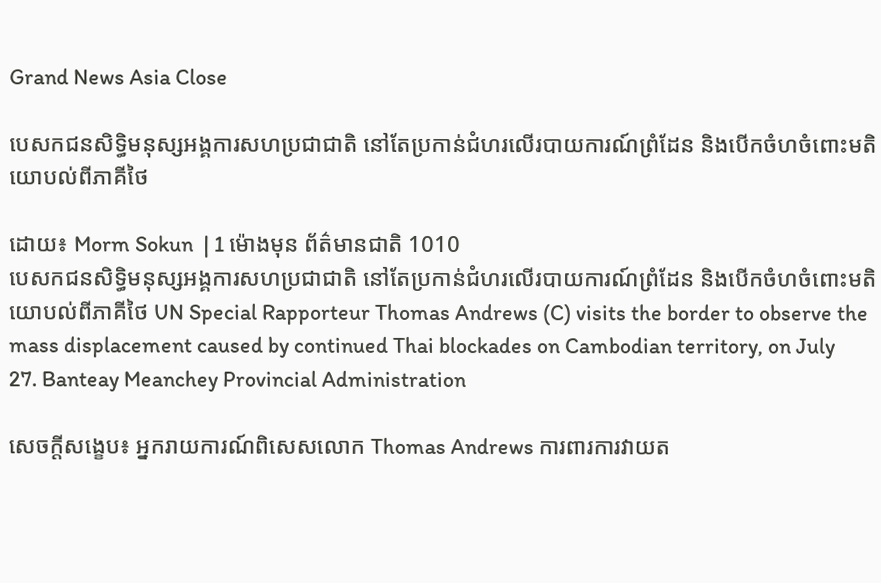Grand News Asia Close

បេសកជនសិទ្ធិមនុស្សអង្គការសហប្រជាជាតិ នៅតែប្រកាន់ជំហរលើរបាយការណ៍ព្រំដែន និងបើកចំហចំពោះមតិយោបល់ពីភាគីថៃ

ដោយ៖ Morm Sokun  | 1 ម៉ោងមុន ព័ត៌មានជាតិ 1010
បេសកជនសិទ្ធិមនុស្សអង្គការសហប្រជាជាតិ នៅតែប្រកាន់ជំហរលើរបាយការណ៍ព្រំដែន និងបើកចំហចំពោះមតិយោបល់ពីភាគីថៃ UN Special Rapporteur Thomas Andrews (C) visits the border to observe the mass displacement caused by continued Thai blockades on Cambodian territory, on July 27. Banteay Meanchey Provincial Administration

សេចក្តីសង្ខេប៖ អ្នករាយការណ៍ពិសេសលោក Thomas Andrews ការពារការវាយត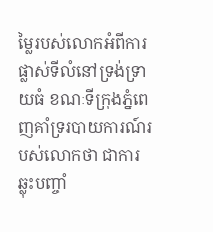ម្លៃរបស់លោកអំពីការផ្លាស់ទីលំនៅទ្រង់ទ្រាយធំ ខណៈទីក្រុងភ្នំពេញគាំទ្ររបាយការណ៍របស់លោកថា ជាការឆ្លុះបញ្ចាំ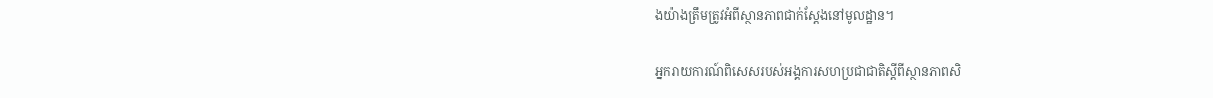ងយ៉ាងត្រឹមត្រូវអំពីស្ថានភាពជាក់ស្តែងនៅមូលដ្ឋាន។

អ្នករាយការណ៍ពិសេសរបស់អង្គការសហប្រជាជាតិស្តីពីស្ថានភាពសិ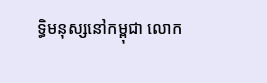ទ្ធិមនុស្សនៅកម្ពុជា លោក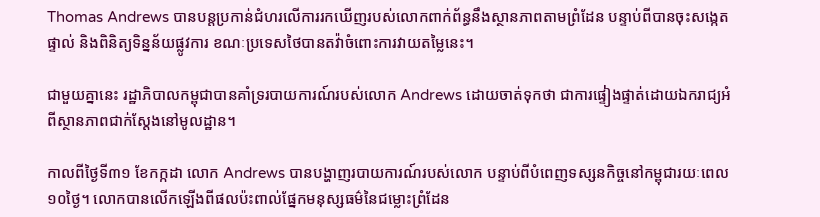Thomas Andrews បានបន្តប្រកាន់ជំហរលើការរកឃើញរបស់លោកពាក់ព័ន្ធនឹងស្ថានភាពតាមព្រំដែន បន្ទាប់ពីបានចុះសង្កេតផ្ទាល់ និងពិនិត្យទិន្នន័យផ្លូវការ ខណៈប្រទេសថៃបានតវ៉ាចំពោះការវាយតម្លៃនេះ។

ជាមួយគ្នានេះ រដ្ឋាភិបាលកម្ពុជាបានគាំទ្ររបាយការណ៍របស់លោក Andrews ដោយចាត់ទុកថា ជាការផ្ទៀងផ្ទាត់ដោយឯករាជ្យអំពីស្ថានភាពជាក់ស្តែងនៅមូលដ្ឋាន។

កាលពីថ្ងៃទី៣១ ខែកក្កដា លោក Andrews បានបង្ហាញរបាយការណ៍របស់លោក បន្ទាប់ពីបំពេញទស្សនកិច្ចនៅកម្ពុជារយៈពេល១០ថ្ងៃ។ លោកបានលើកឡើងពីផលប៉ះពាល់ផ្នែកមនុស្សធម៌នៃជម្លោះព្រំដែន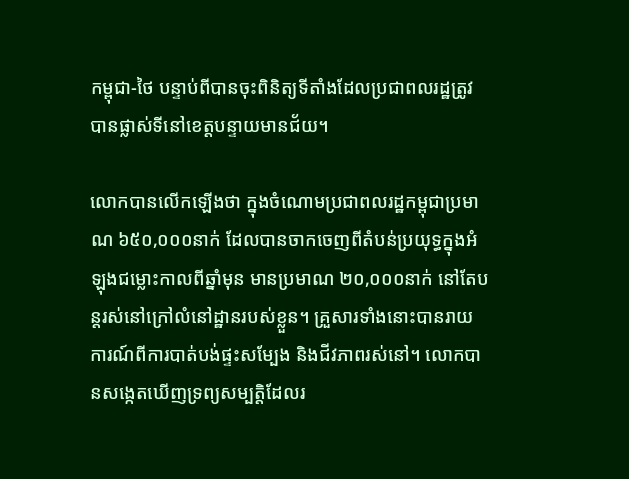កម្ពុជា-ថៃ បន្ទាប់ពីបានចុះពិនិត្យទីតាំងដែលប្រជាពលរដ្ឋត្រូវបានផ្លាស់ទីនៅខេត្តបន្ទាយមានជ័យ។

លោកបានលើកឡើងថា ក្នុងចំណោមប្រជាពលរដ្ឋកម្ពុជាប្រមាណ ៦៥០,០០០នាក់ ដែលបានចាកចេញពីតំបន់ប្រយុទ្ធក្នុងអំឡុងជម្លោះកាលពីឆ្នាំមុន មានប្រមាណ ២០,០០០នាក់ នៅតែបន្តរស់នៅក្រៅលំនៅដ្ឋានរបស់ខ្លួន។ គ្រួសារទាំងនោះបានរាយការណ៍ពីការបាត់បង់ផ្ទះសម្បែង និងជីវភាពរស់នៅ។ លោកបានសង្កេតឃើញទ្រព្យសម្បត្តិដែលរ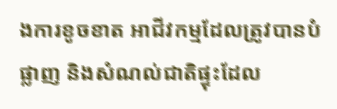ងការខូចខាត អាជីវកម្មដែលត្រូវបានបំផ្លាញ និងសំណល់ជាតិផ្ទុះដែល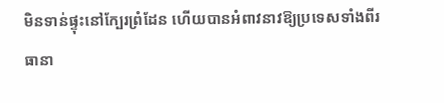មិនទាន់ផ្ទុះនៅក្បែរព្រំដែន ហើយបានអំពាវនាវឱ្យប្រទេសទាំងពីរធានា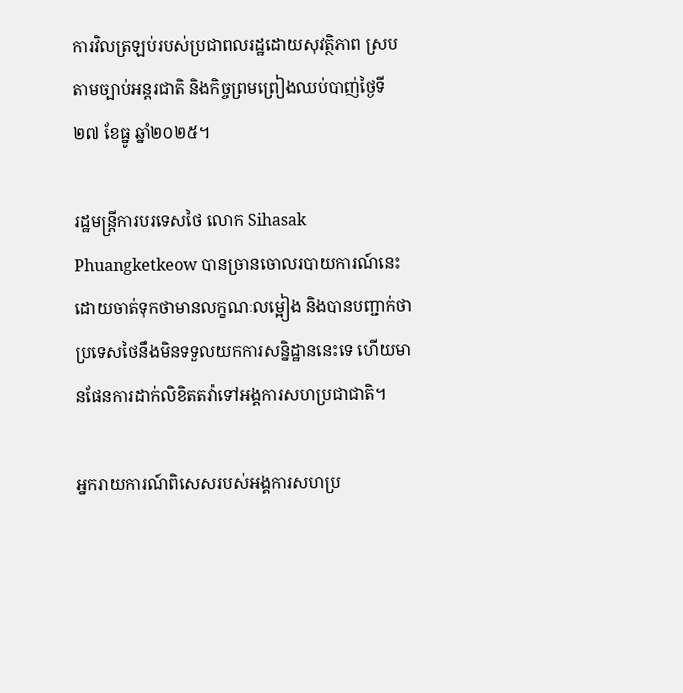ការវិលត្រឡប់របស់ប្រជាពលរដ្ឋដោយសុវត្ថិភាព ស្របតាមច្បាប់អន្តរជាតិ និងកិច្ចព្រមព្រៀងឈប់បាញ់ថ្ងៃទី២៧ ខែធ្នូ ឆ្នាំ២០២៥។

រដ្ឋមន្ត្រីការបរទេសថៃ លោក Sihasak Phuangketkeow បានច្រានចោលរបាយការណ៍នេះ ដោយចាត់ទុកថាមានលក្ខណៈលម្អៀង និងបានបញ្ជាក់ថា ប្រទេសថៃនឹងមិនទទួលយកការសន្និដ្ឋាននេះទេ ហើយមានផែនការដាក់លិខិតតវ៉ាទៅអង្គការសហប្រជាជាតិ។

អ្នករាយការណ៍ពិសេសរបស់អង្គការសហប្រ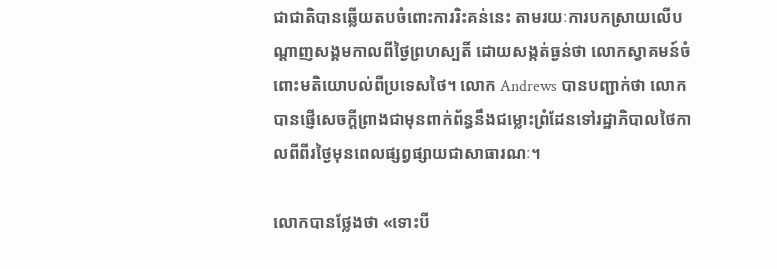ជាជាតិបានឆ្លើយតបចំពោះការរិះគន់នេះ តាមរយៈការបកស្រាយលើបណ្តាញសង្គមកាលពីថ្ងៃព្រហស្បតិ៍ ដោយសង្កត់ធ្ងន់ថា លោកស្វាគមន៍ចំពោះមតិយោបល់ពីប្រទេសថៃ។ លោក Andrews បានបញ្ជាក់ថា លោកបានផ្ញើសេចក្តីព្រាងជាមុនពាក់ព័ន្ធនឹងជម្លោះព្រំដែនទៅរដ្ឋាភិបាលថៃកាលពីពីរថ្ងៃមុនពេលផ្សព្វផ្សាយជាសាធារណៈ។

លោកបានថ្លែងថា «ទោះបី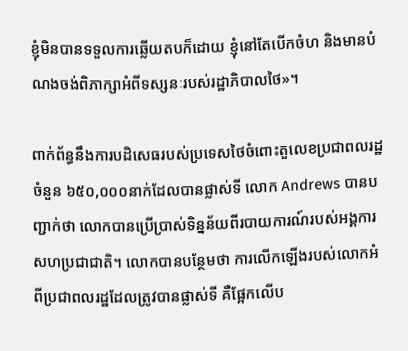ខ្ញុំមិនបានទទួលការឆ្លើយតបក៏ដោយ ខ្ញុំនៅតែបើកចំហ និងមានបំណងចង់ពិភាក្សាអំពីទស្សនៈរបស់រដ្ឋាភិបាលថៃ»។

ពាក់ព័ន្ធនឹងការបដិសេធរបស់ប្រទេសថៃចំពោះតួលេខប្រជាពលរដ្ឋចំនួន ៦៥០,០០០នាក់ដែលបានផ្លាស់ទី លោក Andrews បានបញ្ជាក់ថា លោកបានប្រើប្រាស់ទិន្នន័យពីរបាយការណ៍របស់អង្គការសហប្រជាជាតិ។ លោកបានបន្ថែមថា ការលើកឡើងរបស់លោកអំពីប្រជាពលរដ្ឋដែលត្រូវបានផ្លាស់ទី គឺផ្អែកលើប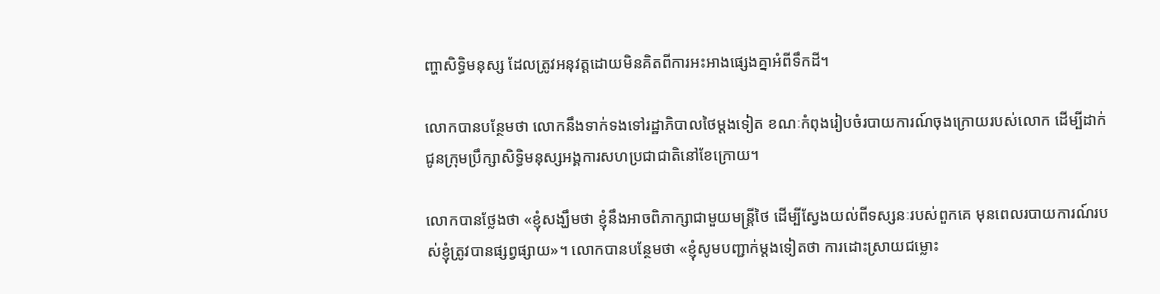ញ្ហាសិទ្ធិមនុស្ស ដែលត្រូវអនុវត្តដោយមិនគិតពីការអះអាងផ្សេងគ្នាអំពីទឹកដី។

លោកបានបន្ថែមថា លោកនឹងទាក់ទងទៅរដ្ឋាភិបាលថៃម្តងទៀត ខណៈកំពុងរៀបចំរបាយការណ៍ចុងក្រោយរបស់លោក ដើម្បីដាក់ជូនក្រុមប្រឹក្សាសិទ្ធិមនុស្សអង្គការសហប្រជាជាតិនៅខែក្រោយ។

លោកបានថ្លែងថា «ខ្ញុំសង្ឃឹមថា ខ្ញុំនឹងអាចពិភាក្សាជាមួយមន្ត្រីថៃ ដើម្បីស្វែងយល់ពីទស្សនៈរបស់ពួកគេ មុនពេលរបាយការណ៍របស់ខ្ញុំត្រូវបានផ្សព្វផ្សាយ»។ លោកបានបន្ថែមថា «ខ្ញុំសូមបញ្ជាក់ម្តងទៀតថា ការដោះស្រាយជម្លោះ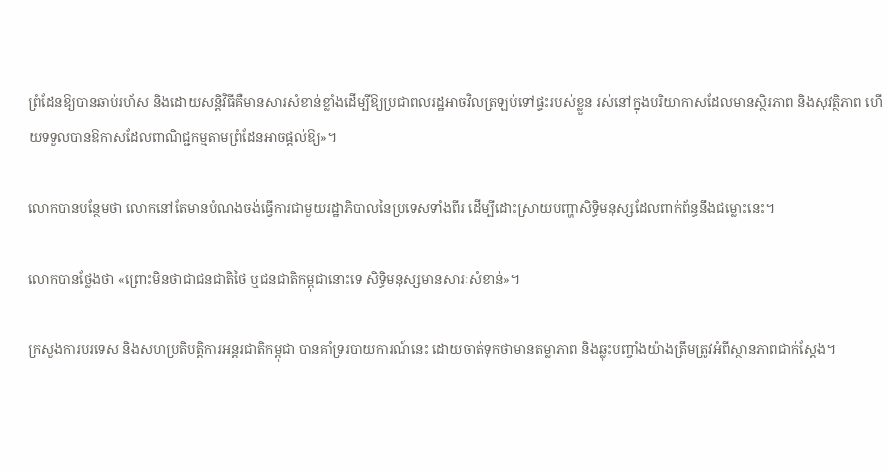ព្រំដែនឱ្យបានឆាប់រហ័ស និងដោយសន្តិវិធីគឺមានសារសំខាន់ខ្លាំងដើម្បីឱ្យប្រជាពលរដ្ឋអាចវិលត្រឡប់ទៅផ្ទះរបស់ខ្លួន រស់នៅក្នុងបរិយាកាសដែលមានស្ថិរភាព និងសុវត្ថិភាព ហើយទទួលបានឱកាសដែលពាណិជ្ជកម្មតាមព្រំដែនអាចផ្តល់ឱ្យ»។

លោកបានបន្ថែមថា លោកនៅតែមានបំណងចង់ធ្វើការជាមួយរដ្ឋាភិបាលនៃប្រទេសទាំងពីរ ដើម្បីដោះស្រាយបញ្ហាសិទ្ធិមនុស្សដែលពាក់ព័ន្ធនឹងជម្លោះនេះ។

លោកបានថ្លែងថា «ព្រោះមិនថាជាជនជាតិថៃ ឬជនជាតិកម្ពុជានោះទេ សិទ្ធិមនុស្សមានសារៈសំខាន់»។

ក្រសួងការបរទេស និងសហប្រតិបត្តិការអន្តរជាតិកម្ពុជា បានគាំទ្ររបាយការណ៍នេះ ដោយចាត់ទុកថាមានតម្លាភាព និងឆ្លុះបញ្ចាំងយ៉ាងត្រឹមត្រូវអំពីស្ថានភាពជាក់ស្តែង។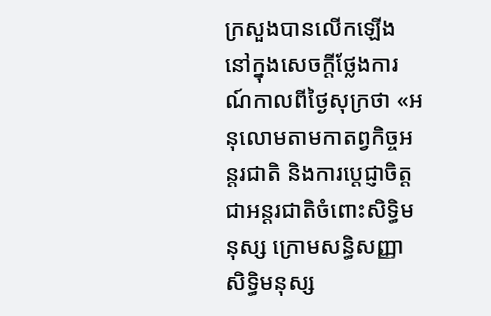ក្រសួងបានលើកឡើងនៅក្នុងសេចក្តីថ្លែងការណ៍កាលពីថ្ងៃសុក្រថា «អនុលោមតាមកាតព្វកិច្ចអន្តរជាតិ និងការប្តេជ្ញាចិត្តជាអន្តរជាតិចំពោះសិទ្ធិមនុស្ស ក្រោមសន្ធិសញ្ញាសិទ្ធិមនុស្ស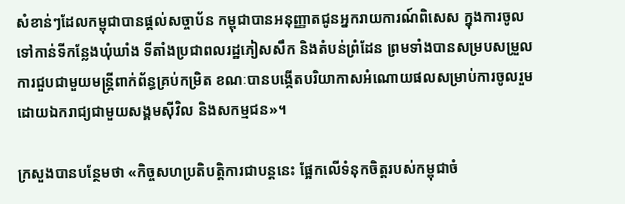សំខាន់ៗដែលកម្ពុជាបានផ្តល់សច្ចាប័ន កម្ពុជាបានអនុញ្ញាតជូនអ្នករាយការណ៍ពិសេស ក្នុងការចូលទៅកាន់ទីកន្លែងឃុំឃាំង ទីតាំងប្រជាពលរដ្ឋភៀសសឹក និងតំបន់ព្រំដែន ព្រមទាំងបានសម្របសម្រួលការជួបជាមួយមន្ត្រីពាក់ព័ន្ធគ្រប់កម្រិត ខណៈបានបង្កើតបរិយាកាសអំណោយផលសម្រាប់ការចូលរួមដោយឯករាជ្យជាមួយសង្គមស៊ីវិល និងសកម្មជន»។

ក្រសួងបានបន្ថែមថា «កិច្ចសហប្រតិបត្តិការជាបន្តនេះ ផ្អែកលើទំនុកចិត្តរបស់កម្ពុជាចំ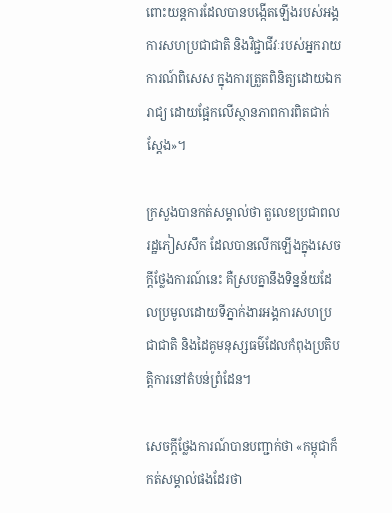ពោះយន្តការដែលបានបង្កើតឡើងរបស់អង្គការសហប្រជាជាតិ និងវិជ្ជាជីវៈរបស់អ្នករាយការណ៍ពិសេស ក្នុងការត្រួតពិនិត្យដោយឯករាជ្យ ដោយផ្អែកលើស្ថានភាពការពិតជាក់ស្តែង»។

ក្រសួងបានកត់សម្គាល់ថា តួលេខប្រជាពលរដ្ឋភៀសសឹក ដែលបានលើកឡើងក្នុងសេចក្តីថ្លែងការណ៍នេះ គឺស្របគ្នានឹងទិន្នន័យដែលប្រមូលដោយទីភ្នាក់ងារអង្គការសហប្រជាជាតិ និងដៃគូមនុស្សធម៌ដែលកំពុងប្រតិបត្តិការនៅតំបន់ព្រំដែន។

សេចក្តីថ្លែងការណ៍បានបញ្ជាក់ថា «កម្ពុជាក៏កត់សម្គាល់ផងដែរថា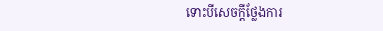ទោះបីសេចក្តីថ្លែងការ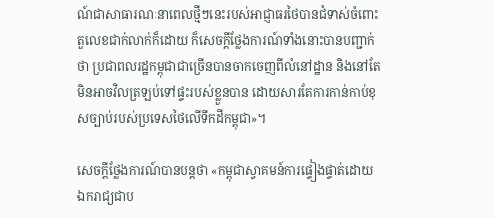ណ៍ជាសាធារណៈនាពេលថ្មីៗនេះរបស់អាជ្ញាធរថៃបានជំទាស់ចំពោះតួលេខជាក់លាក់ក៏ដោយ ក៏សេចក្តីថ្លែងការណ៍ទាំងនោះបានបញ្ជាក់ថា ប្រជាពលរដ្ឋកម្ពុជាជាច្រើនបានចាកចេញពីលំនៅដ្ឋាន និងនៅតែមិនអាចវិលត្រឡប់ទៅផ្ទះរបស់ខ្លួនបាន ដោយសារតែការកាន់កាប់ខុសច្បាប់របស់ប្រទេសថៃលើទឹកដីកម្ពុជា»។

សេចក្តីថ្លែងការណ៍បានបន្តថា «កម្ពុជាស្វាគមន៍ការផ្ទៀងផ្ទាត់ដោយឯករាជ្យជាប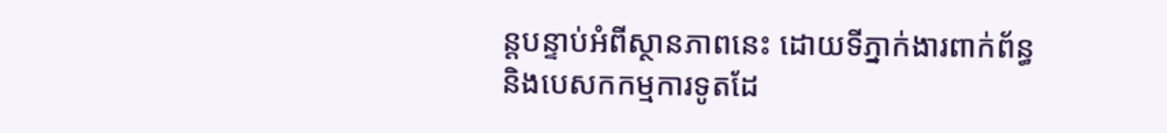ន្តបន្ទាប់អំពីស្ថានភាពនេះ ដោយទីភ្នាក់ងារពាក់ព័ន្ធ និងបេសកកម្មការទូតដែ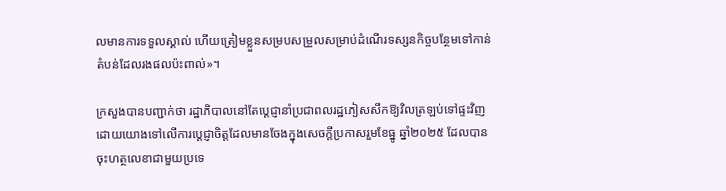លមានការទទួលស្គាល់ ហើយត្រៀមខ្លួនសម្របសម្រួលសម្រាប់ដំណើរទស្សនកិច្ចបន្ថែមទៅកាន់តំបន់ដែលរងផលប៉ះពាល់»។

ក្រសួងបានបញ្ជាក់ថា រដ្ឋាភិបាលនៅតែប្តេជ្ញានាំប្រជាពលរដ្ឋភៀសសឹកឱ្យវិលត្រឡប់ទៅផ្ទះវិញ ដោយយោងទៅលើការប្តេជ្ញាចិត្តដែលមានចែងក្នុងសេចក្តីប្រកាសរួមខែធ្នូ ឆ្នាំ២០២៥ ដែលបានចុះហត្ថលេខាជាមួយប្រទេ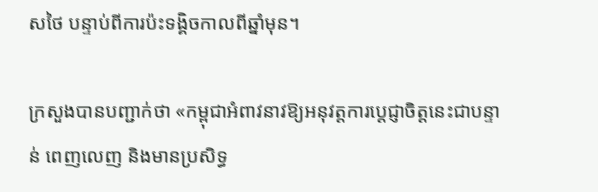សថៃ បន្ទាប់ពីការប៉ះទង្គិចកាលពីឆ្នាំមុន។

ក្រសួងបានបញ្ជាក់ថា «កម្ពុជាអំពាវនាវឱ្យអនុវត្តការប្តេជ្ញាចិត្តនេះជាបន្ទាន់ ពេញលេញ និងមានប្រសិទ្ធ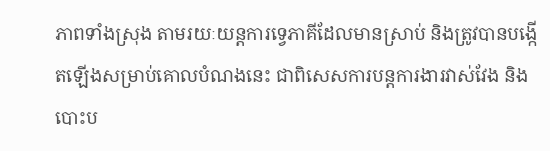ភាពទាំងស្រុង តាមរយៈយន្តការទ្វេភាគីដែលមានស្រាប់ និងត្រូវបានបង្កើតឡើងសម្រាប់គោលបំណងនេះ ជាពិសេសការបន្តការងារវាស់វែង និងបោះប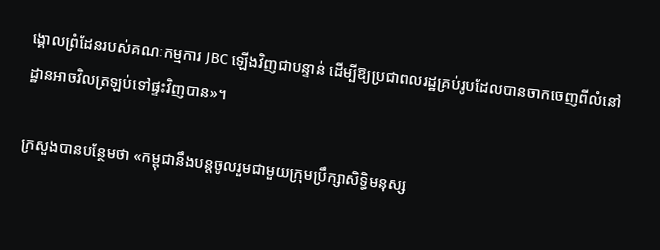ង្គោលព្រំដែនរបស់គណៈកម្មការ JBC ឡើងវិញជាបន្ទាន់ ដើម្បីឱ្យប្រជាពលរដ្ឋគ្រប់រូបដែលបានចាកចេញពីលំនៅដ្ឋានអាចវិលត្រឡប់ទៅផ្ទះវិញបាន»។

ក្រសួងបានបន្ថែមថា «កម្ពុជានឹងបន្តចូលរួមជាមួយក្រុមប្រឹក្សាសិទ្ធិមនុស្ស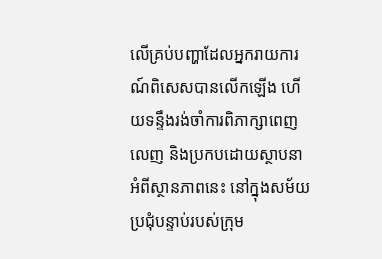លើគ្រប់បញ្ហាដែលអ្នករាយការណ៍ពិសេសបានលើកឡើង ហើយទន្ទឹងរង់ចាំការពិភាក្សាពេញលេញ និងប្រកបដោយស្ថាបនាអំពីស្ថានភាពនេះ នៅក្នុងសម័យប្រជុំបន្ទាប់របស់ក្រុម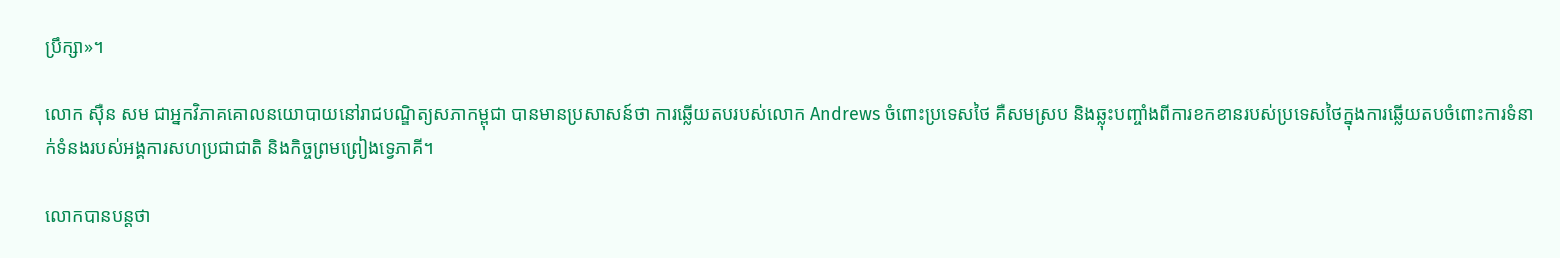ប្រឹក្សា»។

លោក ស៊ឺន សម ជាអ្នកវិភាគគោលនយោបាយនៅរាជបណ្ឌិត្យសភាកម្ពុជា បានមានប្រសាសន៍ថា ការឆ្លើយតបរបស់លោក Andrews ចំពោះប្រទេសថៃ គឺសមស្រប និងឆ្លុះបញ្ចាំងពីការខកខានរបស់ប្រទេសថៃក្នុងការឆ្លើយតបចំពោះការទំនាក់ទំនងរបស់អង្គការសហប្រជាជាតិ និងកិច្ចព្រមព្រៀងទ្វេភាគី។

លោកបានបន្តថា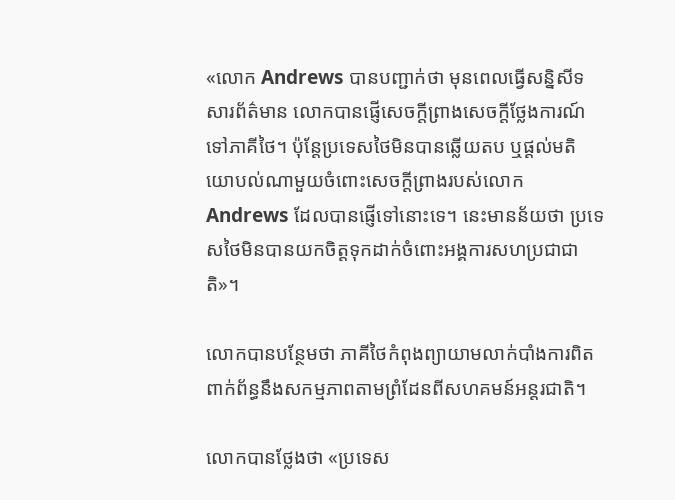«លោក Andrews បានបញ្ជាក់ថា មុនពេលធ្វើសន្និសីទសារព័ត៌មាន លោកបានផ្ញើសេចក្តីព្រាងសេចក្តីថ្លែងការណ៍ទៅភាគីថៃ។ ប៉ុន្តែប្រទេសថៃមិនបានឆ្លើយតប ឬផ្តល់មតិយោបល់ណាមួយចំពោះសេចក្តីព្រាងរបស់លោក Andrews ដែលបានផ្ញើទៅនោះទេ។ នេះមានន័យថា ប្រទេសថៃមិនបានយកចិត្តទុកដាក់ចំពោះអង្គការសហប្រជាជាតិ»។

លោកបានបន្ថែមថា ភាគីថៃកំពុងព្យាយាមលាក់បាំងការពិតពាក់ព័ន្ធនឹងសកម្មភាពតាមព្រំដែនពីសហគមន៍អន្តរជាតិ។

លោកបានថ្លែងថា «ប្រទេស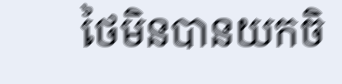ថៃមិនបានយកចិ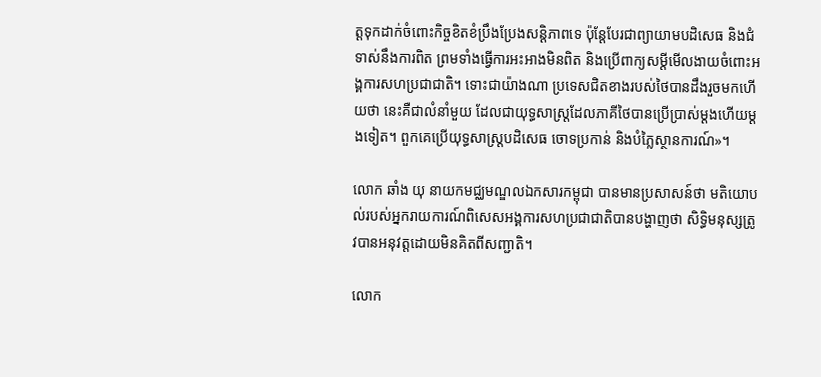ត្តទុកដាក់ចំពោះកិច្ចខិតខំប្រឹងប្រែងសន្តិភាពទេ ប៉ុន្តែបែរជាព្យាយាមបដិសេធ និងជំទាស់នឹងការពិត ព្រមទាំងធ្វើការអះអាងមិនពិត និងប្រើពាក្យសម្តីមើលងាយចំពោះអង្គការសហប្រជាជាតិ។ ទោះជាយ៉ាងណា ប្រទេសជិតខាងរបស់ថៃបានដឹងរួចមកហើយថា នេះគឺជាលំនាំមួយ ដែលជាយុទ្ធសាស្ត្រដែលភាគីថៃបានប្រើប្រាស់ម្តងហើយម្តងទៀត។ ពួកគេប្រើយុទ្ធសាស្ត្របដិសេធ ចោទប្រកាន់ និងបំភ្លៃស្ថានការណ៍»។

លោក ឆាំង យុ នាយកមជ្ឈមណ្ឌលឯកសារកម្ពុជា បានមានប្រសាសន៍ថា មតិយោបល់របស់អ្នករាយការណ៍ពិសេសអង្គការសហប្រជាជាតិបានបង្ហាញថា សិទ្ធិមនុស្សត្រូវបានអនុវត្តដោយមិនគិតពីសញ្ជាតិ។

លោក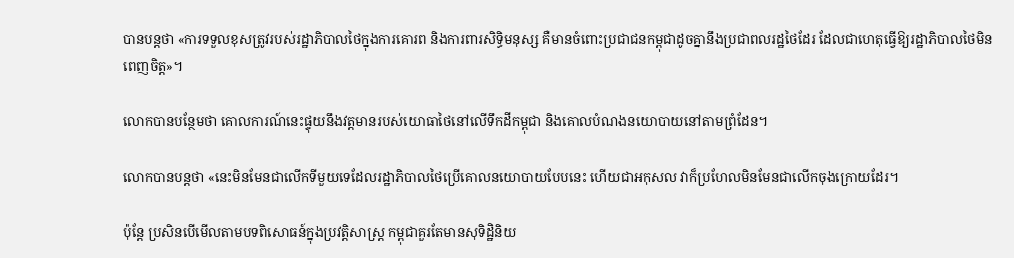បានបន្តថា «ការទទួលខុសត្រូវរបស់រដ្ឋាភិបាលថៃក្នុងការគោរព និងការពារសិទ្ធិមនុស្ស គឺមានចំពោះប្រជាជនកម្ពុជាដូចគ្នានឹងប្រជាពលរដ្ឋថៃដែរ ដែលជាហេតុធ្វើឱ្យរដ្ឋាភិបាលថៃមិនពេញចិត្ត»។

លោកបានបន្ថែមថា គោលការណ៍នេះផ្ទុយនឹងវត្តមានរបស់យោធាថៃនៅលើទឹកដីកម្ពុជា និងគោលបំណងនយោបាយនៅតាមព្រំដែន។

លោកបានបន្តថា «នេះមិនមែនជាលើកទីមួយទេដែលរដ្ឋាភិបាលថៃប្រើគោលនយោបាយបែបនេះ ហើយជាអកុសល វាក៏ប្រហែលមិនមែនជាលើកចុងក្រោយដែរ។

ប៉ុន្តែ ប្រសិនបើមើលតាមបទពិសោធន៍ក្នុងប្រវត្តិសាស្ត្រ កម្ពុជាគួរតែមានសុទិដ្ឋិនិយ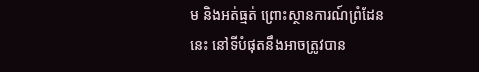ម និងអត់ធ្មត់ ព្រោះស្ថានការណ៍ព្រំដែននេះ នៅទីបំផុតនឹងអាចត្រូវបាន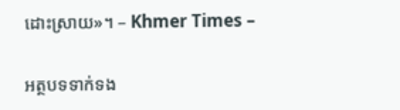ដោះស្រាយ»។ – Khmer Times –

អត្ថបទទាក់ទង